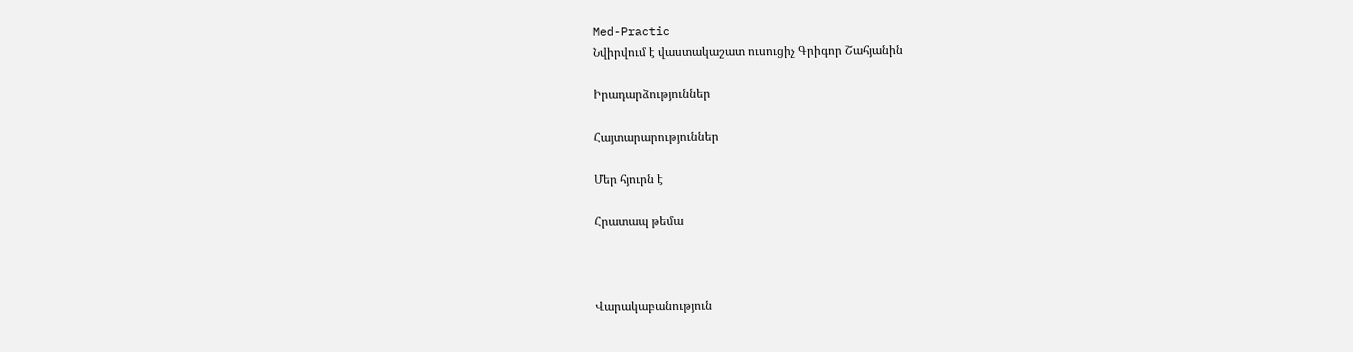Med-Practic
Նվիրվում է վաստակաշատ ուսուցիչ Գրիգոր Շահյանին

Իրադարձություններ

Հայտարարություններ

Մեր հյուրն է

Հրատապ թեմա



Վարակաբանություն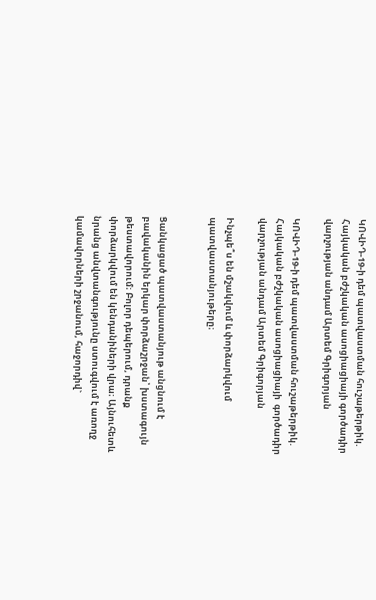ԿՈՎԻԴ-19-ի դեմ պատվաստման հուշաթերթիկ. Հայկական բժշկական ասոցիացիայի գործադիր վարչության անդամ Արտեմ Գրիգորյան

ԿՈՎԻԴ-19-ի դեմ պատվաստման հուշաթերթիկ. Հայկական բժշկական ասոցիացիայի  գործադիր վարչության անդամ Արտեմ Գրիգորյան

Ինչպե՞ս են մշակվում և փորձարկվում պատվաստանյութերը։


Ցանկացած պատվաստանյութ անցնում է բավականին երկար փորձաշրջան՝ խստագույն թեստավորում։ Բոլոր դեպերում, դրանք փորձարկվում են կենդանիների վրա։ Այնուհետև նրանց անվտանգությունը ստուգվում է առողջ կամավորների շրջանում, հաջորդիվ`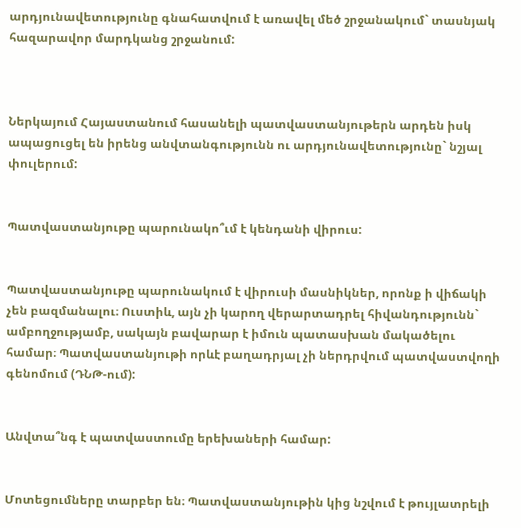արդյունավետությունը գնահատվում է առավել մեծ շրջանակում` տասնյակ հազարավոր մարդկանց շրջանում:



Ներկայում Հայաստանում հասանելի պատվաստանյութերն արդեն իսկ ապացուցել են իրենց անվտանգությունն ու արդյունավետությունը` նշյալ փուլերում:


Պատվաստանյութը պարունակո՞ւմ է կենդանի վիրուս:


Պատվաստանյութը պարունակում է վիրուսի մասնիկներ, որոնք ի վիճակի չեն բազմանալու։ Ուստիև, այն չի կարող վերարտադրել հիվանդությունն` ամբողջությամբ, սակայն բավարար է իմուն պատասխան մակածելու համար։ Պատվաստանյութի որևէ բաղադրյալ չի ներդրվում պատվաստվողի գենոմում (ԴՆԹ-ում):


Անվտա՞նգ է պատվաստումը երեխաների համար:


Մոտեցումները տարբեր են։ Պատվաստանյութին կից նշվում է թույլատրելի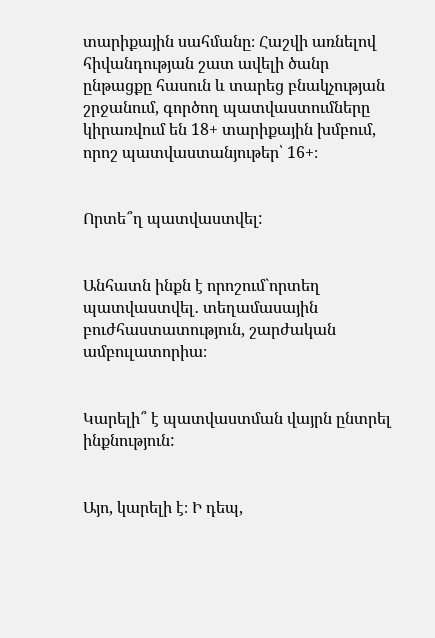տարիքային սահմանը։ Հաշվի առնելով հիվանդության շատ ավելի ծանր  ընթացքը հասուն և տարեց բնակչության շրջանում, գործող պատվաստումները կիրառվում են 18+ տարիքային խմբում, որոշ պատվաստանյութեր՝ 16+։


Որտե՞ղ պատվաստվել:


Անհատն ինքն է որոշում`որտեղ պատվաստվել․ տեղամասային բուժհաստատություն, շարժական ամբուլատորիա։


Կարելի՞ է պատվաստման վայրն ընտրել ինքնություն:


Այո, կարելի է։ Ի դեպ,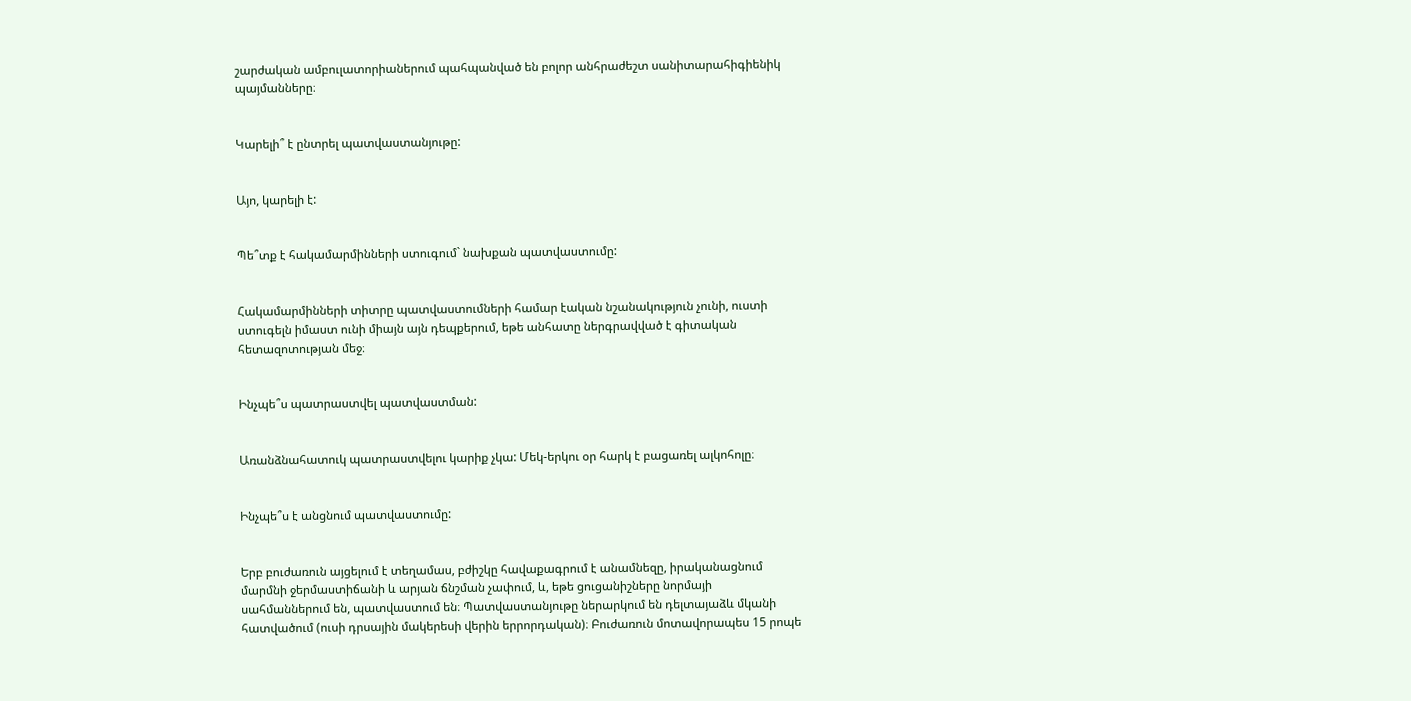շարժական ամբուլատորիաներում պահպանված են բոլոր անհրաժեշտ սանիտարահիգիենիկ պայմանները։


Կարելի՞ է ընտրել պատվաստանյութը:


Այո, կարելի է:


Պե՞տք է հակամարմինների ստուգում` նախքան պատվաստումը:


Հակամարմինների տիտրը պատվաստումների համար էական նշանակություն չունի, ուստի ստուգելն իմաստ ունի միայն այն դեպքերում, եթե անհատը ներգրավված է գիտական հետազոտության մեջ։


Ինչպե՞ս պատրաստվել պատվաստման:


Առանձնահատուկ պատրաստվելու կարիք չկա: Մեկ-երկու օր հարկ է բացառել ալկոհոլը։


Ինչպե՞ս է անցնում պատվաստումը:


Երբ բուժառուն այցելում է տեղամաս, բժիշկը հավաքագրում է անամնեզը, իրականացնում մարմնի ջերմաստիճանի և արյան ճնշման չափում, և, եթե ցուցանիշները նորմայի  սահմաններում են, պատվաստում են։ Պատվաստանյութը ներարկում են դելտայաձև մկանի հատվածում (ուսի դրսային մակերեսի վերին երրորդական)։ Բուժառուն մոտավորապես 15 րոպե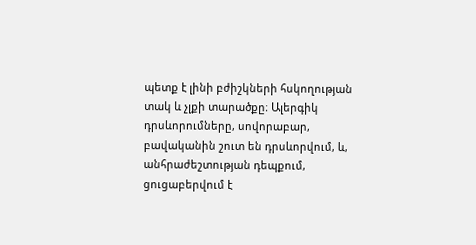պետք է լինի բժիշկների հսկողության տակ և չլքի տարածքը։ Ալերգիկ դրսևորումները, սովորաբար, բավականին շուտ են դրսևորվում, և, անհրաժեշտության դեպքում, ցուցաբերվում է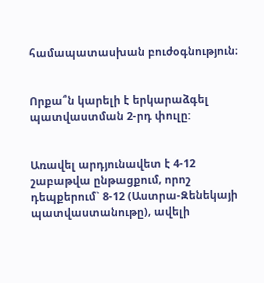համապատասխան բուժօգնություն։


Որքա՞ն կարելի է երկարաձգել պատվաստման 2-րդ փուլը:


Առավել արդյունավետ է 4-12 շաբաթվա ընթացքում, որոշ դեպքերում` 8-12 (Աստրա-Զենեկայի պատվաստանութը), ավելի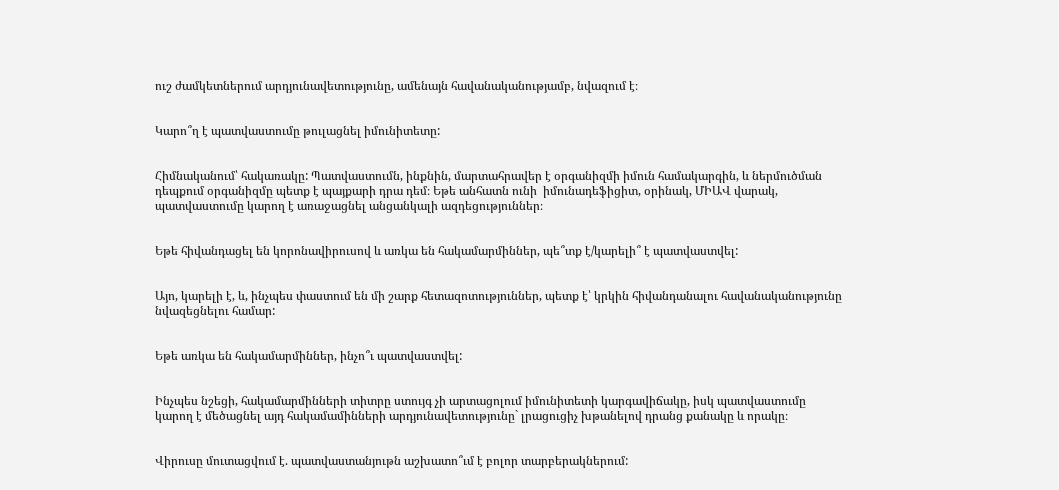ուշ ժամկետներում արդյունավետությունը, ամենայն հավանականությամբ, նվազում է։


Կարո՞ղ է պատվաստումը թուլացնել իմունիտետը:


Հիմնականում՝ հակառակը: Պատվաստումն, ինքնին, մարտահրավեր է օրգանիզմի իմուն համակարգին, և ներմուծման դեպքում օրգանիզմը պետք է պայքարի դրա դեմ։ Եթե անհատն ունի  իմունադեֆիցիտ, օրինակ, ՄԻԱՎ վարակ, պատվաստումը կարող է առաջացնել անցանկալի ազդեցություններ։


Եթե հիվանդացել են կորոնավիրուսով և առկա են հակամարմիններ, պե՞տք է/կարելի՞ է պատվաստվել:


Այո, կարելի է, և, ինչպես փաստում են մի շարք հետազոտություններ, պետք է՝ կրկին հիվանդանալու հավանականությունը նվազեցնելու համար:


Եթե առկա են հակամարմիններ, ինչո՞ւ պատվաստվել:


Ինչպես նշեցի, հակամարմինների տիտրը ստույգ չի արտացոլում իմունիտետի կարգավիճակը, իսկ պատվաստումը կարող է մեծացնել այդ հակամամինների արդյունավետությունը` լրացուցիչ խթանելով դրանց քանակը և որակը։


Վիրուսը մուտացվում է. պատվաստանյութն աշխատո՞ւմ է բոլոր տարբերակներում: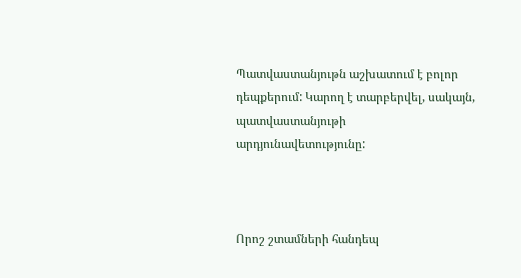Պատվաստանյութն աշխատում է բոլոր դեպքերում: Կարող է տարբերվել, սակայն, պատվաստանյութի արդյունավետությունը:



Որոշ շտամների հանդեպ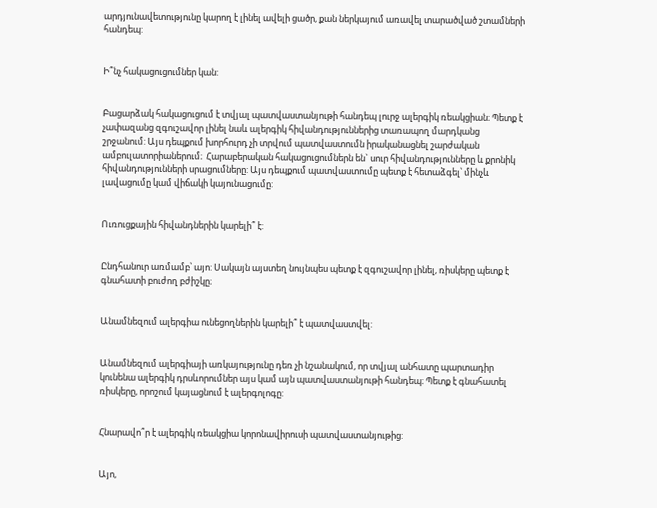արդյունավետությունը կարող է լինել ավելի ցածր, քան ներկայում առավել տարածված շտամների հանդեպ:


Ի՞նչ հակացուցումներ կան:


Բացարձակ հակացուցում է տվյալ պատվաստանյութի հանդեպ լուրջ ալերգիկ ռեակցիան։ Պետք է չափազանց զգուշավոր լինել նաև ալերգիկ հիվանդություններից տառապող մարդկանց շրջանում: Այս դեպքում խորհուրդ չի տրվում պատվաստումն իրականացնել շարժական ամբուլատորիաներում։  Հարաբերական հակացուցումներն են` սուր հիվանդությունները և քրոնիկ հիվանդությունների սրացումները: Այս դեպքում պատվաստումը պետք է հետաձգել՝ մինչև լավացումը կամ վիճակի կայունացումը:


Ուռուցքային հիվանդներին կարելի՞ է:


Ընդհանուր առմամբ՝ այո: Սակայն այստեղ նույնպես պետք է զգուշավոր լինել, ռիսկերը պետք է գնահատի բուժող բժիշկը։


Անամնեզում ալերգիա ունեցողներին կարելի՞ է պատվաստվել:


Անամնեզում ալերգիայի առկայությունը դեռ չի նշանակում, որ տվյալ անհատը պարտադիր կունենա ալերգիկ դրսևորումներ այս կամ այն պատվաստանյութի հանդեպ։ Պետք է գնահատել ռիսկերը, որոշում կայացնում է ալերգոլոգը:


Հնարավո՞ր է ալերգիկ ռեակցիա կորոնավիրուսի պատվաստանյութից:


Այո,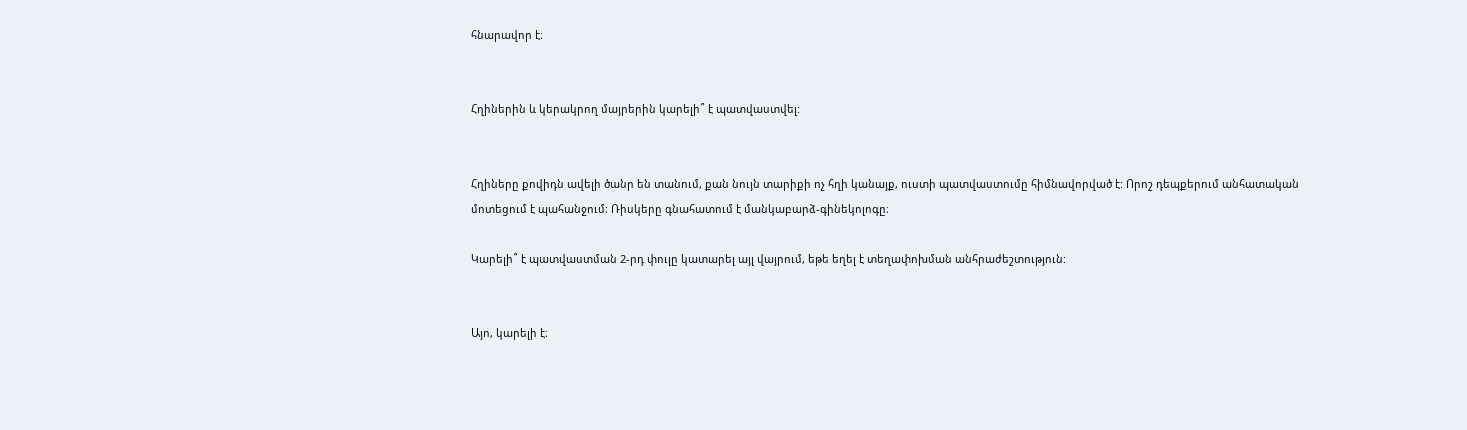հնարավոր է։


Հղիներին և կերակրող մայրերին կարելի՞ է պատվաստվել:


Հղիները քովիդն ավելի ծանր են տանում, քան նույն տարիքի ոչ հղի կանայք, ուստի պատվաստումը հիմնավորված է: Որոշ դեպքերում անհատական մոտեցում է պահանջում։ Ռիսկերը գնահատում է մանկաբարձ-գինեկոլոգը։

Կարելի՞ է պատվաստման 2-րդ փուլը կատարել այլ վայրում, եթե եղել է տեղափոխման անհրաժեշտություն:


Այո, կարելի է։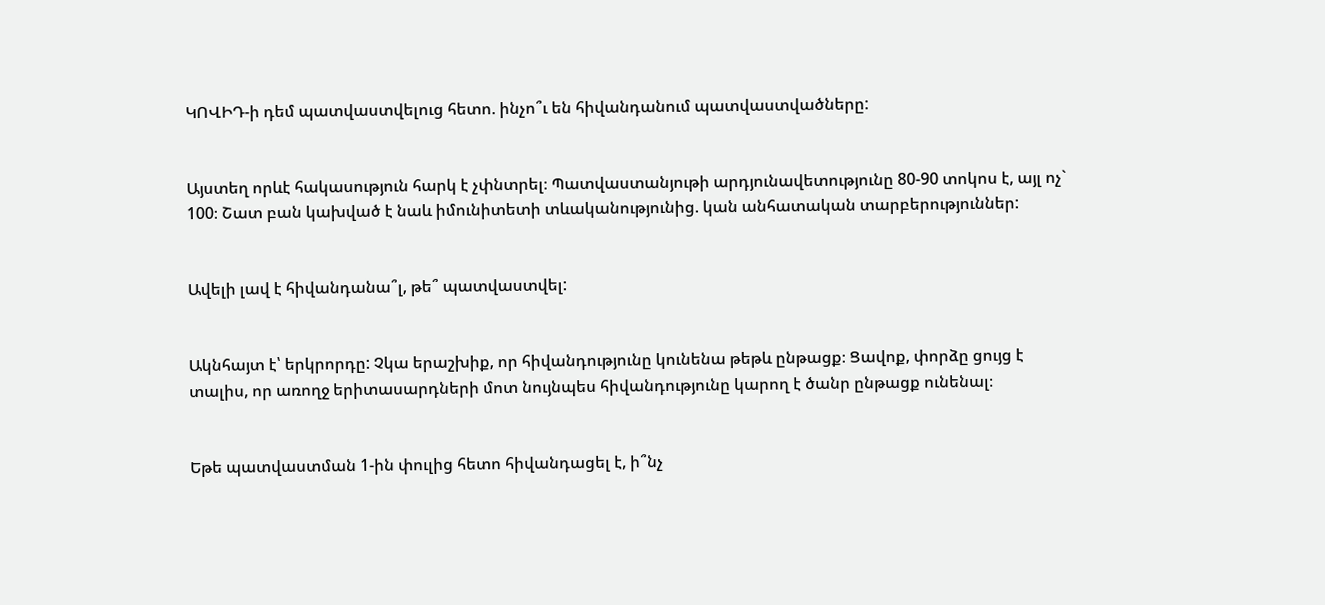ԿՈՎԻԴ-ի դեմ պատվաստվելուց հետո. ինչո՞ւ են հիվանդանում պատվաստվածները:


Այստեղ որևէ հակասություն հարկ է չփնտրել։ Պատվաստանյութի արդյունավետությունը 80-90 տոկոս է, այլ ոչ` 100։ Շատ բան կախված է նաև իմունիտետի տևականությունից. կան անհատական տարբերություններ:


Ավելի լավ է հիվանդանա՞լ, թե՞ պատվաստվել:


Ակնհայտ է՝ երկրորդը: Չկա երաշխիք, որ հիվանդությունը կունենա թեթև ընթացք։ Ցավոք, փորձը ցույց է տալիս, որ առողջ երիտասարդների մոտ նույնպես հիվանդությունը կարող է ծանր ընթացք ունենալ։


Եթե պատվաստման 1-ին փուլից հետո հիվանդացել է, ի՞նչ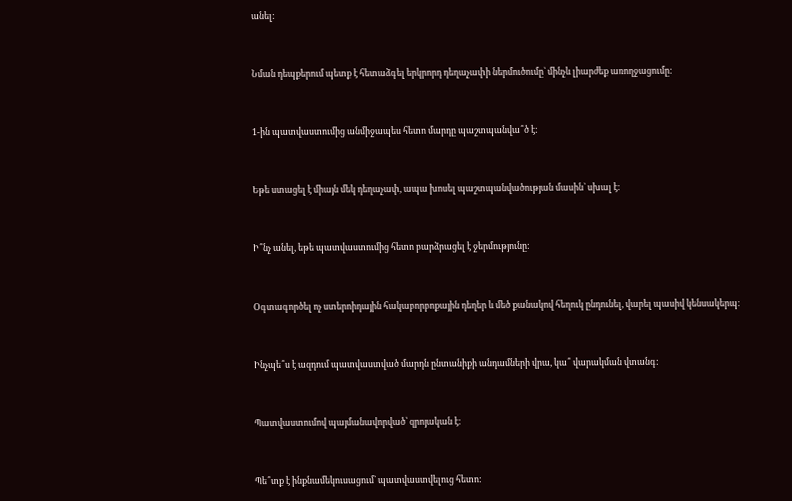անել:


Նման դեպքերում պետք է հետաձգել երկրորդ դեղաչափի ներմուծումը` մինչև լիարժեք առողջացումը:


1-ին պատվաստումից անմիջապես հետո մարդը պաշտպանվա՞ծ է:


Եթե ստացել է միայն մեկ դեղաչափ, ապա խոսել պաշտպանվածության մասին` սխալ է։


Ի՞նչ անել, եթե պատվաստումից հետո բարձրացել է ջերմությունը:


Օգտագործել ոչ ստերոիդային հակաբորբոքային դեղեր և մեծ քանակով հեղուկ ընդունել, վարել պասիվ կենսակերպ։


Ինչպե՞ս է ազդում պատվաստված մարդն ընտանիքի անդամների վրա, կա՞ վարակման վտանգ:


Պատվաստումով պայմանավորված՝ զրոյական է։


Պե՞տք է ինքնամեկուսացում` պատվաստվելուց հետո: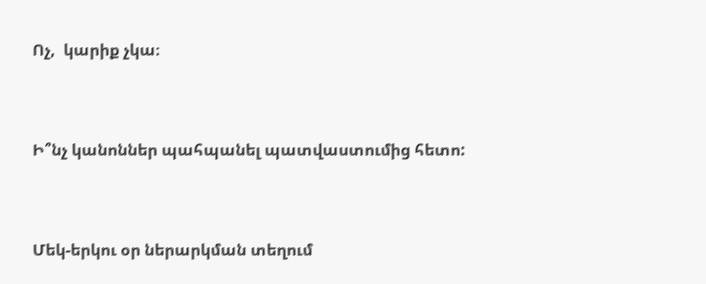Ոչ,  կարիք չկա։


Ի՞նչ կանոններ պահպանել պատվաստումից հետո:


Մեկ-երկու օր ներարկման տեղում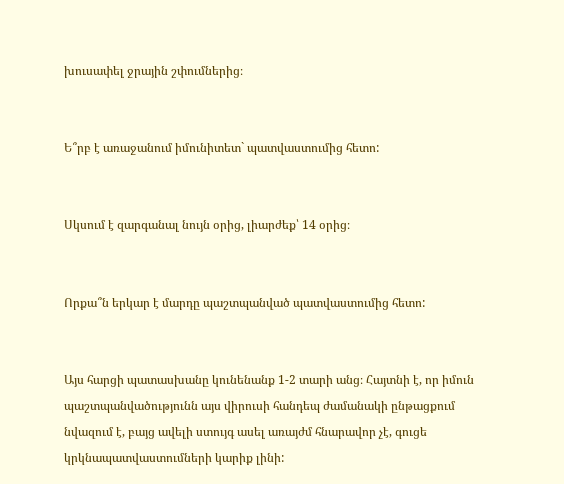խուսափել ջրային շփումներից։


Ե՞րբ է առաջանում իմունիտետ` պատվաստումից հետո:


Սկսում է զարգանալ նույն օրից, լիարժեք՝ 14 օրից։


Որքա՞ն երկար է մարդը պաշտպանված պատվաստումից հետո:


Այս հարցի պատասխանը կունենանք 1-2 տարի անց։ Հայտնի է, որ իմուն պաշտպանվածությունն այս վիրուսի հանդեպ ժամանակի ընթացքում նվազում է, բայց ավելի ստույգ ասել առայժմ հնարավոր չէ, գուցե կրկնապատվաստումների կարիք լինի: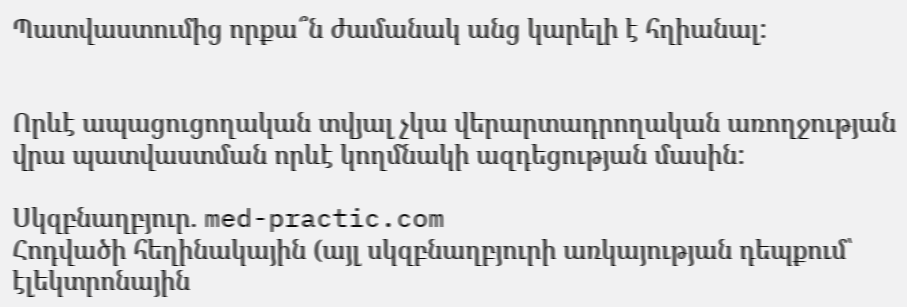Պատվաստումից որքա՞ն ժամանակ անց կարելի է հղիանալ:


Որևէ ապացուցողական տվյալ չկա վերարտադրողական առողջության վրա պատվաստման որևէ կողմնակի ազդեցության մասին:

Սկզբնաղբյուր. med-practic.com
Հոդվածի հեղինակային (այլ սկզբնաղբյուրի առկայության դեպքում՝ էլեկտրոնային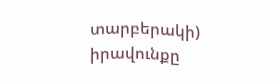տարբերակի) իրավունքը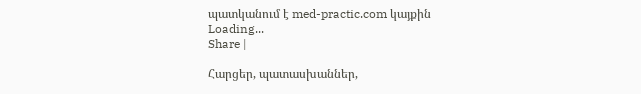պատկանում է med-practic.com կայքին
Loading...
Share |

Հարցեր, պատասխաններ,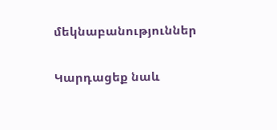մեկնաբանություններ

Կարդացեք նաև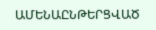ԱՄԵՆԱԸՆԹԵՐՑՎԱԾ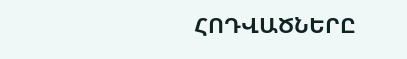ՀՈԴՎԱԾՆԵՐԸ